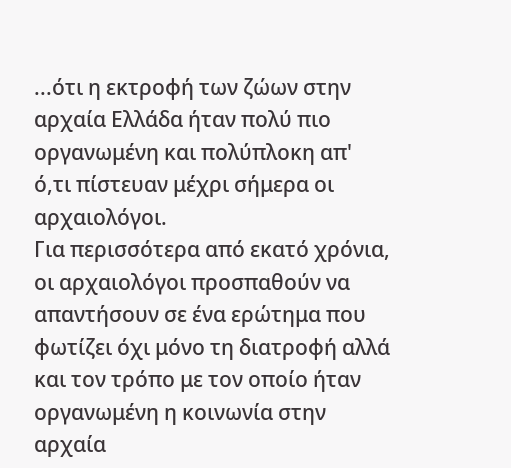...ότι η εκτροφή των ζώων στην αρχαία Ελλάδα ήταν πολύ πιο οργανωμένη και πολύπλοκη απ' ό,τι πίστευαν μέχρι σήμερα οι αρχαιολόγοι.
Για περισσότερα από εκατό χρόνια, οι αρχαιολόγοι προσπαθούν να απαντήσουν σε ένα ερώτημα που φωτίζει όχι μόνο τη διατροφή αλλά και τον τρόπο με τον οποίο ήταν οργανωμένη η κοινωνία στην αρχαία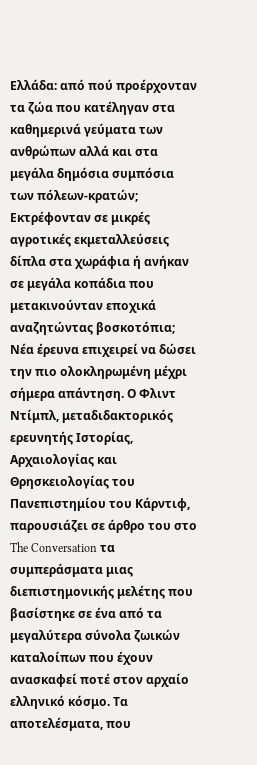Ελλάδα: από πού προέρχονταν τα ζώα που κατέληγαν στα καθημερινά γεύματα των ανθρώπων αλλά και στα μεγάλα δημόσια συμπόσια των πόλεων-κρατών; Εκτρέφονταν σε μικρές αγροτικές εκμεταλλεύσεις δίπλα στα χωράφια ή ανήκαν σε μεγάλα κοπάδια που μετακινούνταν εποχικά αναζητώντας βοσκοτόπια;
Νέα έρευνα επιχειρεί να δώσει την πιο ολοκληρωμένη μέχρι σήμερα απάντηση. Ο Φλιντ Ντίμπλ, μεταδιδακτορικός ερευνητής Ιστορίας, Αρχαιολογίας και Θρησκειολογίας του Πανεπιστημίου του Κάρντιφ, παρουσιάζει σε άρθρο του στο The Conversation τα συμπεράσματα μιας διεπιστημονικής μελέτης που βασίστηκε σε ένα από τα μεγαλύτερα σύνολα ζωικών καταλοίπων που έχουν ανασκαφεί ποτέ στον αρχαίο ελληνικό κόσμο. Τα αποτελέσματα, που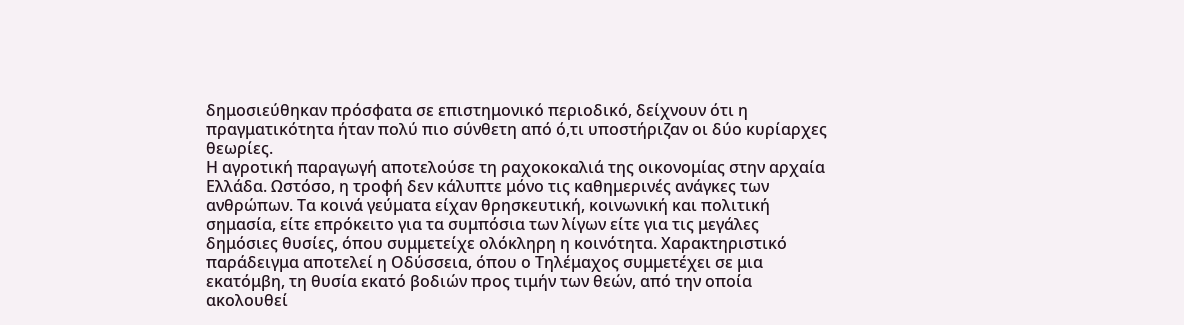δημοσιεύθηκαν πρόσφατα σε επιστημονικό περιοδικό, δείχνουν ότι η πραγματικότητα ήταν πολύ πιο σύνθετη από ό,τι υποστήριζαν οι δύο κυρίαρχες θεωρίες.
Η αγροτική παραγωγή αποτελούσε τη ραχοκοκαλιά της οικονομίας στην αρχαία Ελλάδα. Ωστόσο, η τροφή δεν κάλυπτε μόνο τις καθημερινές ανάγκες των ανθρώπων. Τα κοινά γεύματα είχαν θρησκευτική, κοινωνική και πολιτική σημασία, είτε επρόκειτο για τα συμπόσια των λίγων είτε για τις μεγάλες δημόσιες θυσίες, όπου συμμετείχε ολόκληρη η κοινότητα. Χαρακτηριστικό παράδειγμα αποτελεί η Οδύσσεια, όπου ο Τηλέμαχος συμμετέχει σε μια εκατόμβη, τη θυσία εκατό βοδιών προς τιμήν των θεών, από την οποία ακολουθεί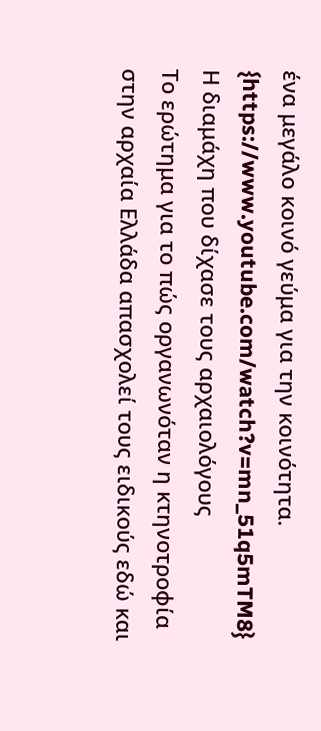ένα μεγάλο κοινό γεύμα για την κοινότητα.
{https://www.youtube.com/watch?v=mn_51q5mTM8}
Η διαμάχη που δίχασε τους αρχαιολόγους
Το ερώτημα για το πώς οργανωνόταν η κτηνοτροφία στην αρχαία Ελλάδα απασχολεί τους ειδικούς εδώ και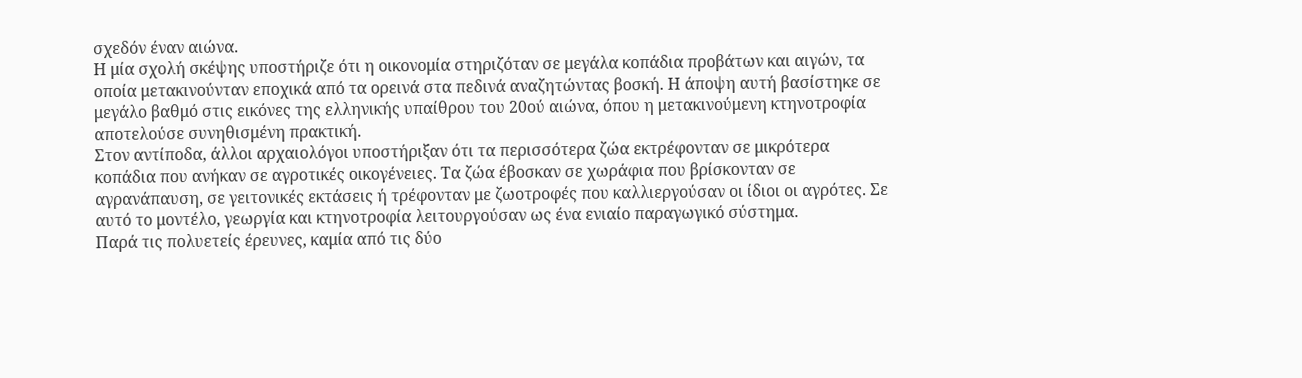σχεδόν έναν αιώνα.
Η μία σχολή σκέψης υποστήριζε ότι η οικονομία στηριζόταν σε μεγάλα κοπάδια προβάτων και αιγών, τα οποία μετακινούνταν εποχικά από τα ορεινά στα πεδινά αναζητώντας βοσκή. Η άποψη αυτή βασίστηκε σε μεγάλο βαθμό στις εικόνες της ελληνικής υπαίθρου του 20ού αιώνα, όπου η μετακινούμενη κτηνοτροφία αποτελούσε συνηθισμένη πρακτική.
Στον αντίποδα, άλλοι αρχαιολόγοι υποστήριξαν ότι τα περισσότερα ζώα εκτρέφονταν σε μικρότερα κοπάδια που ανήκαν σε αγροτικές οικογένειες. Τα ζώα έβοσκαν σε χωράφια που βρίσκονταν σε αγρανάπαυση, σε γειτονικές εκτάσεις ή τρέφονταν με ζωοτροφές που καλλιεργούσαν οι ίδιοι οι αγρότες. Σε αυτό το μοντέλο, γεωργία και κτηνοτροφία λειτουργούσαν ως ένα ενιαίο παραγωγικό σύστημα.
Παρά τις πολυετείς έρευνες, καμία από τις δύο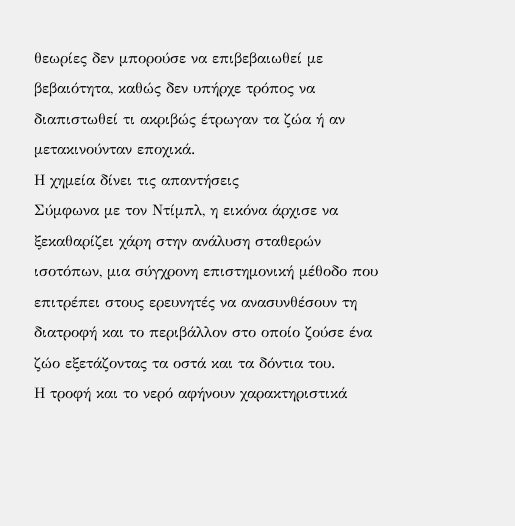θεωρίες δεν μπορούσε να επιβεβαιωθεί με βεβαιότητα, καθώς δεν υπήρχε τρόπος να διαπιστωθεί τι ακριβώς έτρωγαν τα ζώα ή αν μετακινούνταν εποχικά.
Η χημεία δίνει τις απαντήσεις
Σύμφωνα με τον Ντίμπλ, η εικόνα άρχισε να ξεκαθαρίζει χάρη στην ανάλυση σταθερών ισοτόπων, μια σύγχρονη επιστημονική μέθοδο που επιτρέπει στους ερευνητές να ανασυνθέσουν τη διατροφή και το περιβάλλον στο οποίο ζούσε ένα ζώο εξετάζοντας τα οστά και τα δόντια του.
Η τροφή και το νερό αφήνουν χαρακτηριστικά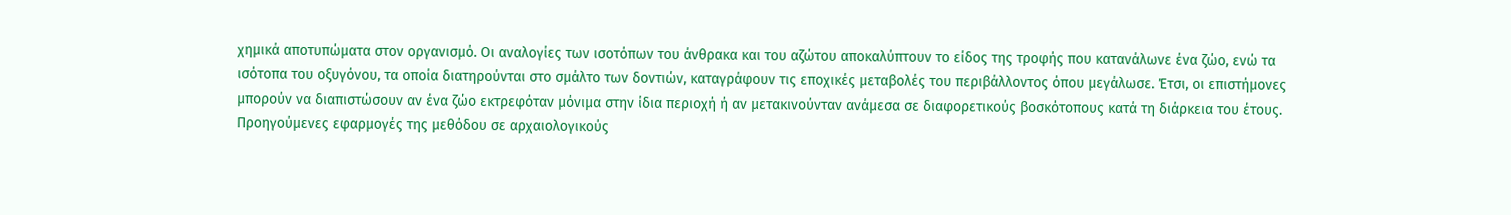χημικά αποτυπώματα στον οργανισμό. Οι αναλογίες των ισοτόπων του άνθρακα και του αζώτου αποκαλύπτουν το είδος της τροφής που κατανάλωνε ένα ζώο, ενώ τα ισότοπα του οξυγόνου, τα οποία διατηρούνται στο σμάλτο των δοντιών, καταγράφουν τις εποχικές μεταβολές του περιβάλλοντος όπου μεγάλωσε. Έτσι, οι επιστήμονες μπορούν να διαπιστώσουν αν ένα ζώο εκτρεφόταν μόνιμα στην ίδια περιοχή ή αν μετακινούνταν ανάμεσα σε διαφορετικούς βοσκότοπους κατά τη διάρκεια του έτους.
Προηγούμενες εφαρμογές της μεθόδου σε αρχαιολογικούς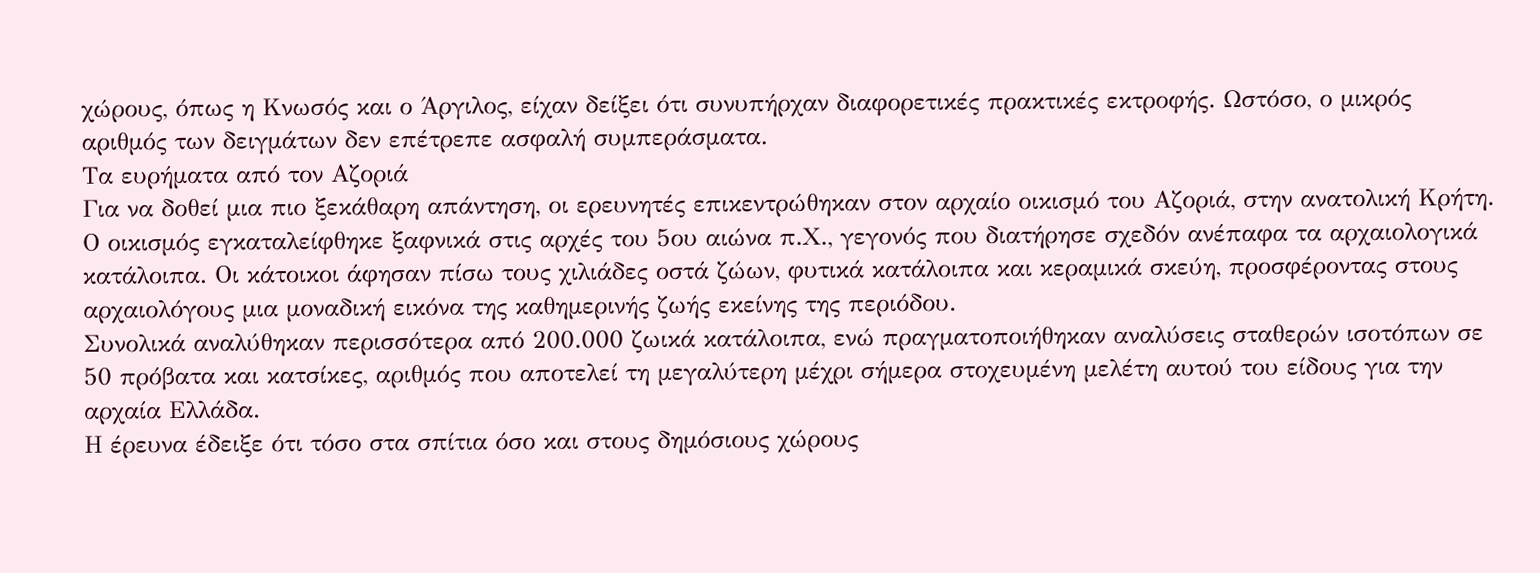χώρους, όπως η Κνωσός και ο Άργιλος, είχαν δείξει ότι συνυπήρχαν διαφορετικές πρακτικές εκτροφής. Ωστόσο, ο μικρός αριθμός των δειγμάτων δεν επέτρεπε ασφαλή συμπεράσματα.
Τα ευρήματα από τον Αζοριά
Για να δοθεί μια πιο ξεκάθαρη απάντηση, οι ερευνητές επικεντρώθηκαν στον αρχαίο οικισμό του Αζοριά, στην ανατολική Κρήτη.
Ο οικισμός εγκαταλείφθηκε ξαφνικά στις αρχές του 5ου αιώνα π.Χ., γεγονός που διατήρησε σχεδόν ανέπαφα τα αρχαιολογικά κατάλοιπα. Οι κάτοικοι άφησαν πίσω τους χιλιάδες οστά ζώων, φυτικά κατάλοιπα και κεραμικά σκεύη, προσφέροντας στους αρχαιολόγους μια μοναδική εικόνα της καθημερινής ζωής εκείνης της περιόδου.
Συνολικά αναλύθηκαν περισσότερα από 200.000 ζωικά κατάλοιπα, ενώ πραγματοποιήθηκαν αναλύσεις σταθερών ισοτόπων σε 50 πρόβατα και κατσίκες, αριθμός που αποτελεί τη μεγαλύτερη μέχρι σήμερα στοχευμένη μελέτη αυτού του είδους για την αρχαία Ελλάδα.
Η έρευνα έδειξε ότι τόσο στα σπίτια όσο και στους δημόσιους χώρους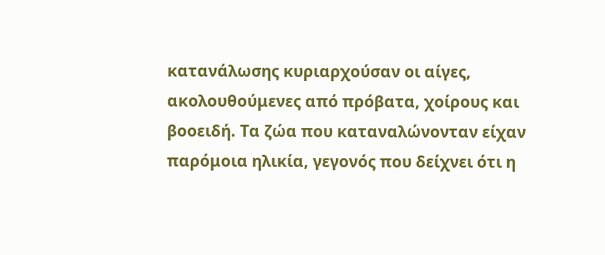κατανάλωσης κυριαρχούσαν οι αίγες, ακολουθούμενες από πρόβατα, χοίρους και βοοειδή. Τα ζώα που καταναλώνονταν είχαν παρόμοια ηλικία, γεγονός που δείχνει ότι η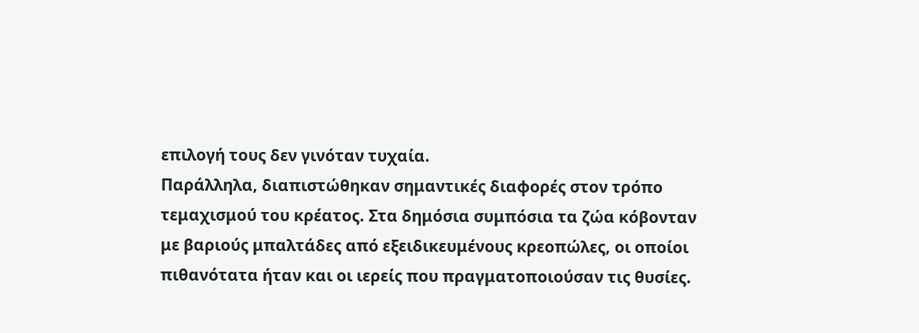επιλογή τους δεν γινόταν τυχαία.
Παράλληλα, διαπιστώθηκαν σημαντικές διαφορές στον τρόπο τεμαχισμού του κρέατος. Στα δημόσια συμπόσια τα ζώα κόβονταν με βαριούς μπαλτάδες από εξειδικευμένους κρεοπώλες, οι οποίοι πιθανότατα ήταν και οι ιερείς που πραγματοποιούσαν τις θυσίες.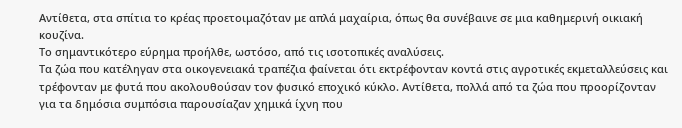Αντίθετα, στα σπίτια το κρέας προετοιμαζόταν με απλά μαχαίρια, όπως θα συνέβαινε σε μια καθημερινή οικιακή κουζίνα.
Το σημαντικότερο εύρημα προήλθε, ωστόσο, από τις ισοτοπικές αναλύσεις.
Τα ζώα που κατέληγαν στα οικογενειακά τραπέζια φαίνεται ότι εκτρέφονταν κοντά στις αγροτικές εκμεταλλεύσεις και τρέφονταν με φυτά που ακολουθούσαν τον φυσικό εποχικό κύκλο. Αντίθετα, πολλά από τα ζώα που προορίζονταν για τα δημόσια συμπόσια παρουσίαζαν χημικά ίχνη που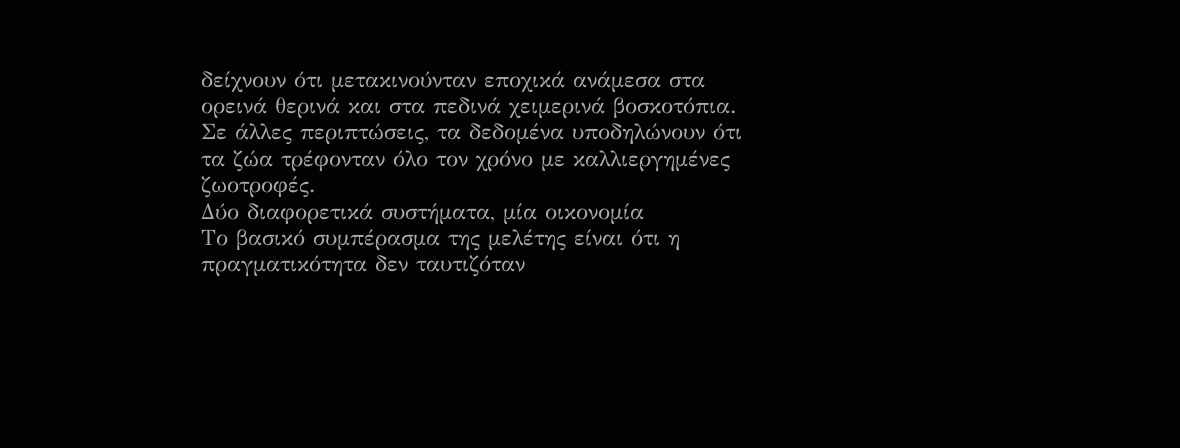δείχνουν ότι μετακινούνταν εποχικά ανάμεσα στα ορεινά θερινά και στα πεδινά χειμερινά βοσκοτόπια. Σε άλλες περιπτώσεις, τα δεδομένα υποδηλώνουν ότι τα ζώα τρέφονταν όλο τον χρόνο με καλλιεργημένες ζωοτροφές.
Δύο διαφορετικά συστήματα, μία οικονομία
Το βασικό συμπέρασμα της μελέτης είναι ότι η πραγματικότητα δεν ταυτιζόταν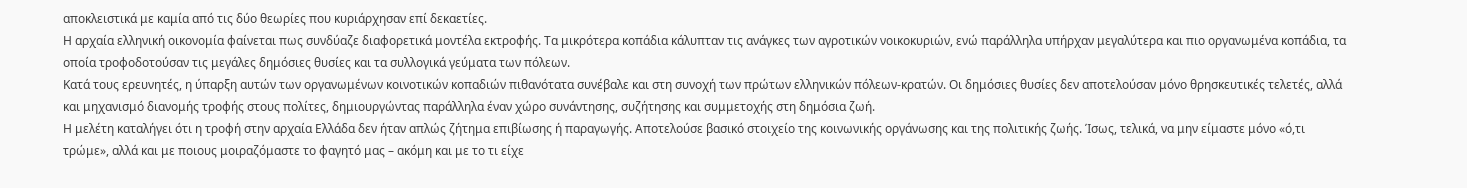αποκλειστικά με καμία από τις δύο θεωρίες που κυριάρχησαν επί δεκαετίες.
Η αρχαία ελληνική οικονομία φαίνεται πως συνδύαζε διαφορετικά μοντέλα εκτροφής. Τα μικρότερα κοπάδια κάλυπταν τις ανάγκες των αγροτικών νοικοκυριών, ενώ παράλληλα υπήρχαν μεγαλύτερα και πιο οργανωμένα κοπάδια, τα οποία τροφοδοτούσαν τις μεγάλες δημόσιες θυσίες και τα συλλογικά γεύματα των πόλεων.
Κατά τους ερευνητές, η ύπαρξη αυτών των οργανωμένων κοινοτικών κοπαδιών πιθανότατα συνέβαλε και στη συνοχή των πρώτων ελληνικών πόλεων-κρατών. Οι δημόσιες θυσίες δεν αποτελούσαν μόνο θρησκευτικές τελετές, αλλά και μηχανισμό διανομής τροφής στους πολίτες, δημιουργώντας παράλληλα έναν χώρο συνάντησης, συζήτησης και συμμετοχής στη δημόσια ζωή.
Η μελέτη καταλήγει ότι η τροφή στην αρχαία Ελλάδα δεν ήταν απλώς ζήτημα επιβίωσης ή παραγωγής. Αποτελούσε βασικό στοιχείο της κοινωνικής οργάνωσης και της πολιτικής ζωής. Ίσως, τελικά, να μην είμαστε μόνο «ό,τι τρώμε», αλλά και με ποιους μοιραζόμαστε το φαγητό μας – ακόμη και με το τι είχε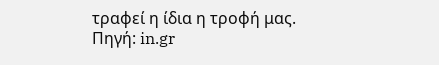τραφεί η ίδια η τροφή μας.
Πηγή: in.gr